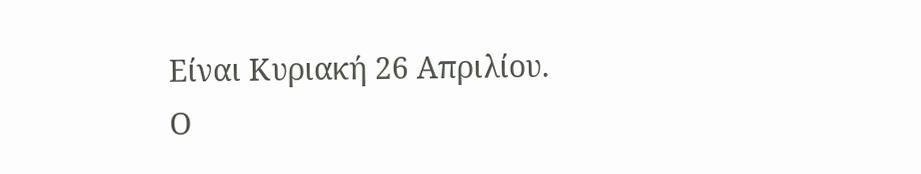Είναι Κυριακή 26 Απριλίου.
Ο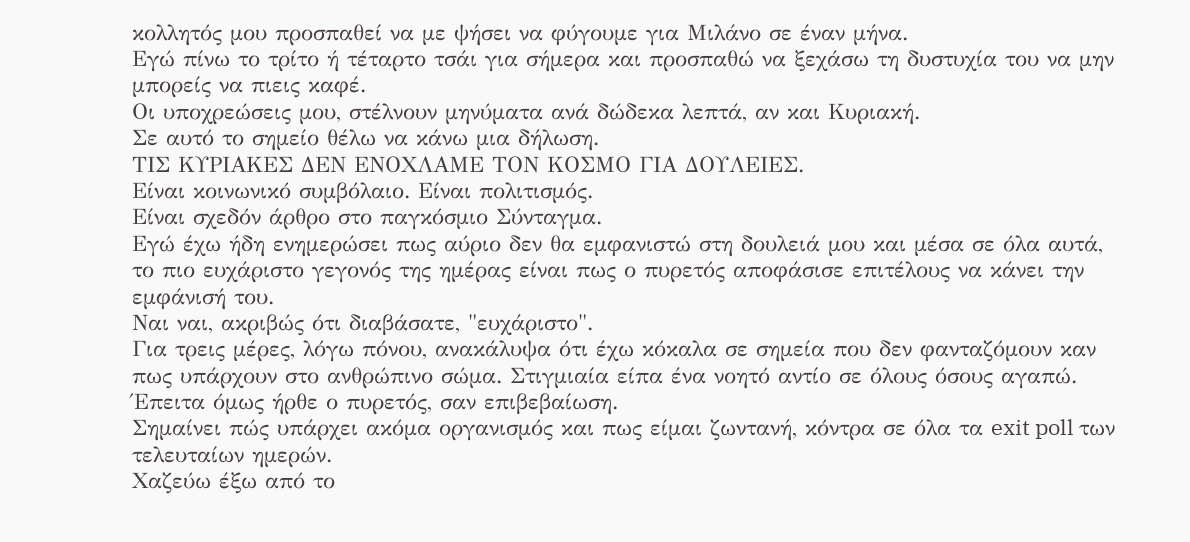κολλητός μου προσπαθεί να με ψήσει να φύγουμε για Μιλάνο σε έναν μήνα.
Εγώ πίνω το τρίτο ή τέταρτο τσάι για σήμερα και προσπαθώ να ξεχάσω τη δυστυχία του να μην μπορείς να πιεις καφέ.
Οι υποχρεώσεις μου, στέλνουν μηνύματα ανά δώδεκα λεπτά, αν και Κυριακή.
Σε αυτό το σημείο θέλω να κάνω μια δήλωση.
ΤΙΣ ΚΥΡΙΑΚΕΣ ΔΕΝ ΕΝΟΧΛΑΜΕ ΤΟΝ ΚΟΣΜΟ ΓΙΑ ΔΟΥΛΕΙΕΣ.
Είναι κοινωνικό συμβόλαιο. Είναι πολιτισμός.
Είναι σχεδόν άρθρο στο παγκόσμιο Σύνταγμα.
Εγώ έχω ήδη ενημερώσει πως αύριο δεν θα εμφανιστώ στη δουλειά μου και μέσα σε όλα αυτά, το πιο ευχάριστο γεγονός της ημέρας είναι πως ο πυρετός αποφάσισε επιτέλους να κάνει την εμφάνισή του.
Ναι ναι, ακριβώς ότι διαβάσατε, "ευχάριστο".
Για τρεις μέρες, λόγω πόνου, ανακάλυψα ότι έχω κόκαλα σε σημεία που δεν φανταζόμουν καν πως υπάρχουν στο ανθρώπινο σώμα. Στιγμιαία είπα ένα νοητό αντίο σε όλους όσους αγαπώ.
Έπειτα όμως ήρθε ο πυρετός, σαν επιβεβαίωση.
Σημαίνει πώς υπάρχει ακόμα οργανισμός και πως είμαι ζωντανή, κόντρα σε όλα τα exit poll των τελευταίων ημερών.
Χαζεύω έξω από το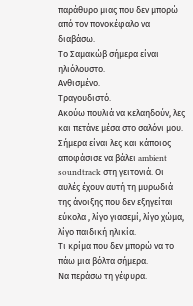παράθυρο μιας που δεν μπορώ από τον πονοκέφαλο να διαβάσω.
Το Σαμακώβ σήμερα είναι ηλιόλουστο.
Ανθισμένο.
Τραγουδιστό.
Ακούω πουλιά να κελαηδούν, λες και πετάνε μέσα στο σαλόνι μου.
Σήμερα είναι λες και κάποιος αποφάσισε να βάλει ambient soundtrack στη γειτονιά. Οι αυλές έχουν αυτή τη μυρωδιά της άνοιξης που δεν εξηγείται εύκολα , λίγο γιασεμί, λίγο χώμα, λίγο παιδική ηλικία.
Τι κρίμα που δεν μπορώ να το πάω μια βόλτα σήμερα.
Να περάσω τη γέφυρα.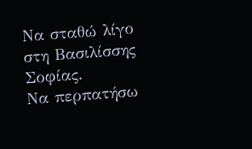Να σταθώ λίγο στη Βασιλίσσης Σοφίας.
Να περπατήσω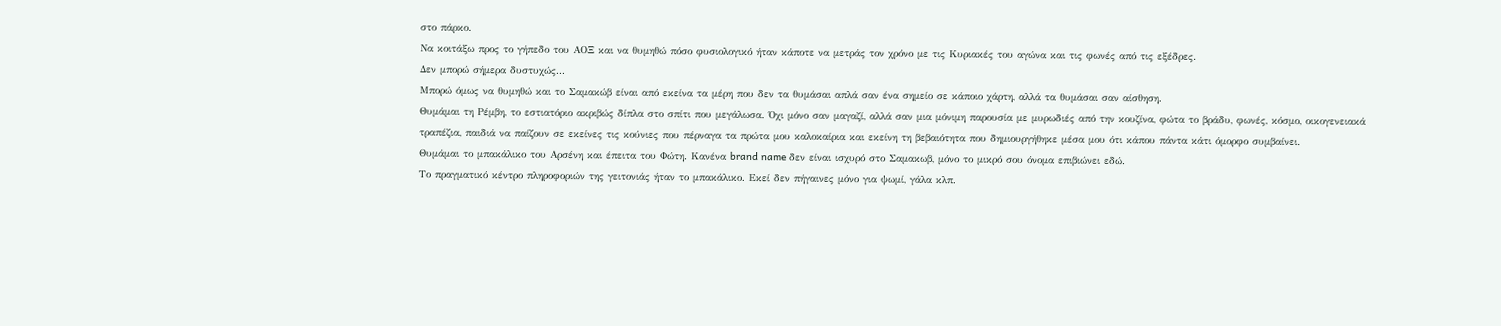στο πάρκο.
Να κοιτάξω προς το γήπεδο του ΑΟΞ και να θυμηθώ πόσο φυσιολογικό ήταν κάποτε να μετράς τον χρόνο με τις Κυριακές του αγώνα και τις φωνές από τις εξέδρες.
Δεν μπορώ σήμερα δυστυχώς...
Μπορώ όμως να θυμηθώ και το Σαμακώβ είναι από εκείνα τα μέρη που δεν τα θυμάσαι απλά σαν ένα σημείο σε κάποιο χάρτη, αλλά τα θυμάσαι σαν αίσθηση.
Θυμάμαι τη Ρέμβη, το εστιατόριο ακριβώς δίπλα στο σπίτι που μεγάλωσα. Όχι μόνο σαν μαγαζί, αλλά σαν μια μόνιμη παρουσία με μυρωδιές από την κουζίνα, φώτα το βράδυ, φωνές, κόσμο, οικογενειακά τραπέζια, παιδιά να παίζουν σε εκείνες τις κούνιες που πέρναγα τα πρώτα μου καλοκαίρια και εκείνη τη βεβαιότητα που δημιουργήθηκε μέσα μου ότι κάπου πάντα κάτι όμορφο συμβαίνει.
Θυμάμαι το μπακάλικο του Αρσένη και έπειτα του Φώτη. Κανένα brand name δεν είναι ισχυρό στο Σαμακωβ, μόνο το μικρό σου όνομα επιβιώνει εδώ.
Το πραγματικό κέντρο πληροφοριών της γειτονιάς ήταν το μπακάλικο. Εκεί δεν πήγαινες μόνο για ψωμί, γάλα κλπ.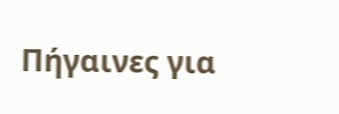Πήγαινες για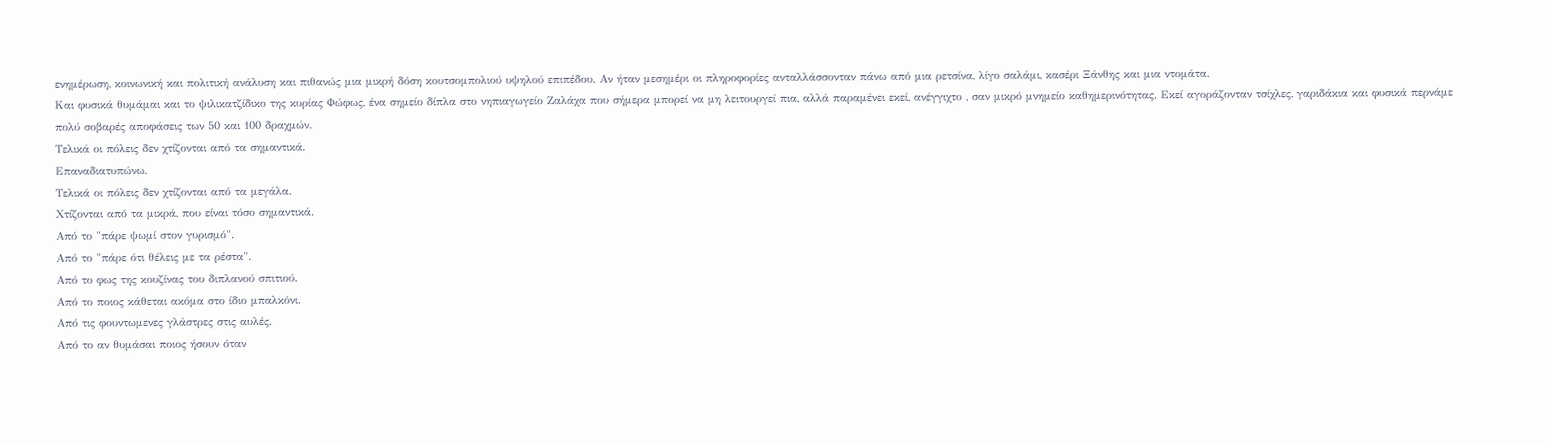ενημέρωση, κοινωνική και πολιτική ανάλυση και πιθανώς μια μικρή δόση κουτσομπολιού υψηλού επιπέδου. Αν ήταν μεσημέρι οι πληροφορίες ανταλλάσσονταν πάνω από μια ρετσίνα, λίγο σαλάμι, κασέρι Ξάνθης και μια ντομάτα.
Και φυσικά θυμάμαι και το ψιλικατζίδικο της κυρίας Φώφως, ένα σημείο δίπλα στο νηπιαγωγείο Ζαλάχα που σήμερα μπορεί να μη λειτουργεί πια, αλλά παραμένει εκεί, ανέγγιχτο , σαν μικρό μνημείο καθημερινότητας. Εκεί αγοράζονταν τσίχλες, γαριδάκια και φυσικά περνάμε πολύ σοβαρές αποφάσεις των 50 και 100 δραχμών.
Τελικά οι πόλεις δεν χτίζονται από τα σημαντικά.
Επαναδιατυπώνω.
Τελικά οι πόλεις δεν χτίζονται από τα μεγάλα.
Χτίζονται από τα μικρά, που είναι τόσο σημαντικά.
Από το "πάρε ψωμί στον γυρισμό".
Από το "πάρε ότι θέλεις με τα ρέστα".
Από το φως της κουζίνας του διπλανού σπιτιού.
Από το ποιος κάθεται ακόμα στο ίδιο μπαλκόνι.
Από τις φουντωμενες γλάστρες στις αυλές.
Από το αν θυμάσαι ποιος ήσουν όταν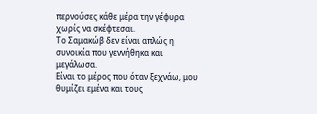περνούσες κάθε μέρα την γέφυρα χωρίς να σκέφτεσαι.
Το Σαμακώβ δεν είναι απλώς η συνοικία που γεννήθηκα και μεγάλωσα.
Είναι το μέρος που όταν ξεχνάω, μου θυμίζει εμένα και τους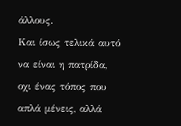άλλους.
Και ίσως τελικά αυτό να είναι η πατρίδα, οχι ένας τόπος που απλά μένεις, αλλά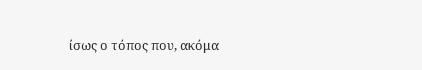ίσως ο τόπος που, ακόμα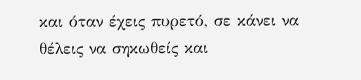και όταν έχεις πυρετό, σε κάνει να θέλεις να σηκωθείς και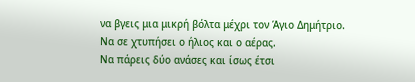να βγεις μια μικρή βόλτα μέχρι τον Άγιο Δημήτριο.
Να σε χτυπήσει ο ήλιος και ο αέρας.
Να πάρεις δύο ανάσες και ίσως έτσι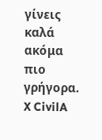γίνεις καλά ακόμα πιο γρήγορα.
X CivilA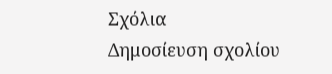Σχόλια
Δημοσίευση σχολίου